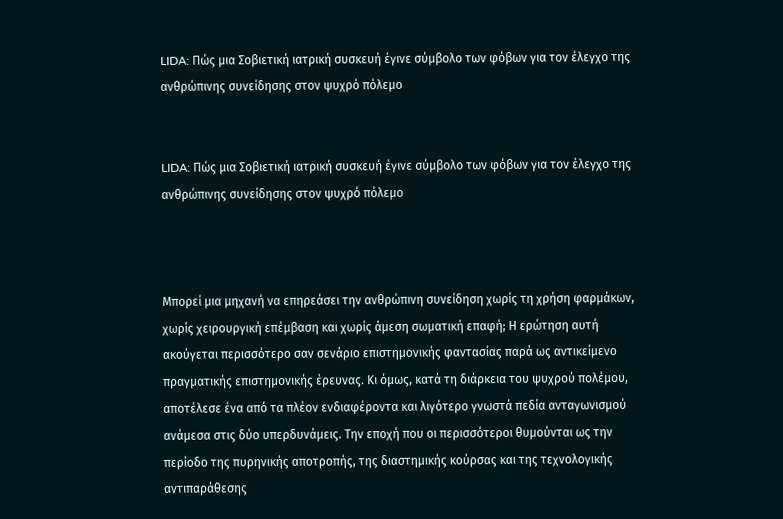LIDA: Πώς μια Σοβιετική ιατρική συσκευή έγινε σύμβολο των φόβων για τον έλεγχο της ανθρώπινης συνείδησης στον ψυχρό πόλεμο


LIDA: Πώς μια Σοβιετική ιατρική συσκευή έγινε σύμβολο των φόβων για τον έλεγχο της ανθρώπινης συνείδησης στον ψυχρό πόλεμο



Μπορεί μια μηχανή να επηρεάσει την ανθρώπινη συνείδηση χωρίς τη χρήση φαρμάκων, χωρίς χειρουργική επέμβαση και χωρίς άμεση σωματική επαφή; Η ερώτηση αυτή ακούγεται περισσότερο σαν σενάριο επιστημονικής φαντασίας παρά ως αντικείμενο πραγματικής επιστημονικής έρευνας. Κι όμως, κατά τη διάρκεια του ψυχρού πολέμου, αποτέλεσε ένα από τα πλέον ενδιαφέροντα και λιγότερο γνωστά πεδία ανταγωνισμού ανάμεσα στις δύο υπερδυνάμεις. Την εποχή που οι περισσότεροι θυμούνται ως την περίοδο της πυρηνικής αποτροπής, της διαστημικής κούρσας και της τεχνολογικής αντιπαράθεσης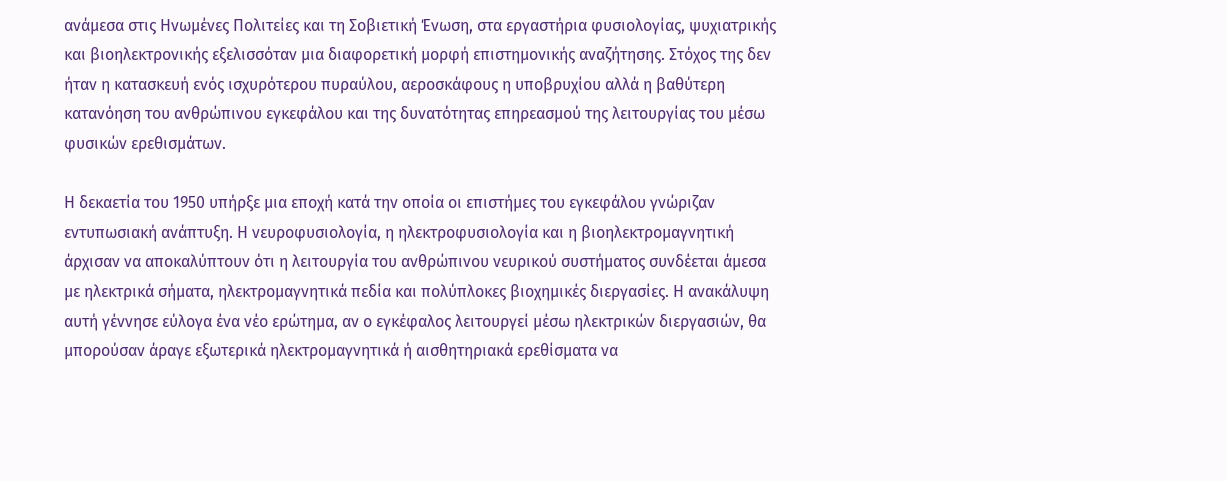ανάμεσα στις Ηνωμένες Πολιτείες και τη Σοβιετική Ένωση, στα εργαστήρια φυσιολογίας, ψυχιατρικής και βιοηλεκτρονικής εξελισσόταν μια διαφορετική μορφή επιστημονικής αναζήτησης. Στόχος της δεν ήταν η κατασκευή ενός ισχυρότερου πυραύλου, αεροσκάφους η υποβρυχίου αλλά η βαθύτερη κατανόηση του ανθρώπινου εγκεφάλου και της δυνατότητας επηρεασμού της λειτουργίας του μέσω φυσικών ερεθισμάτων.

Η δεκαετία του 1950 υπήρξε μια εποχή κατά την οποία οι επιστήμες του εγκεφάλου γνώριζαν εντυπωσιακή ανάπτυξη. Η νευροφυσιολογία, η ηλεκτροφυσιολογία και η βιοηλεκτρομαγνητική άρχισαν να αποκαλύπτουν ότι η λειτουργία του ανθρώπινου νευρικού συστήματος συνδέεται άμεσα με ηλεκτρικά σήματα, ηλεκτρομαγνητικά πεδία και πολύπλοκες βιοχημικές διεργασίες. Η ανακάλυψη αυτή γέννησε εύλογα ένα νέο ερώτημα, αν ο εγκέφαλος λειτουργεί μέσω ηλεκτρικών διεργασιών, θα μπορούσαν άραγε εξωτερικά ηλεκτρομαγνητικά ή αισθητηριακά ερεθίσματα να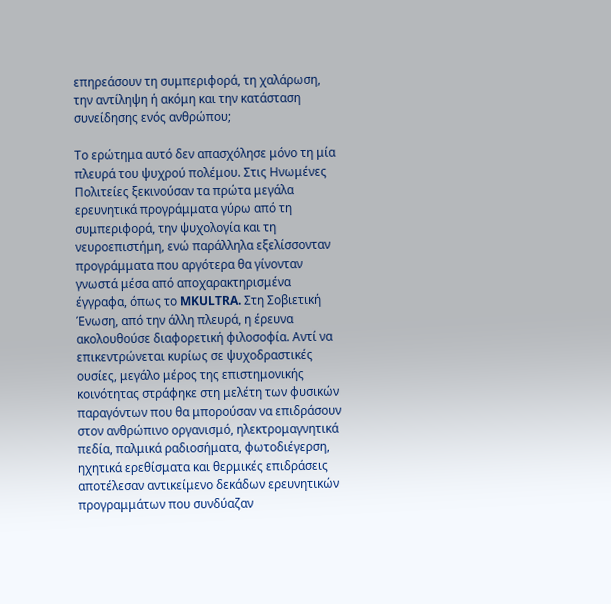επηρεάσουν τη συμπεριφορά, τη χαλάρωση, την αντίληψη ή ακόμη και την κατάσταση συνείδησης ενός ανθρώπου;

Το ερώτημα αυτό δεν απασχόλησε μόνο τη μία πλευρά του ψυχρού πολέμου. Στις Ηνωμένες Πολιτείες ξεκινούσαν τα πρώτα μεγάλα ερευνητικά προγράμματα γύρω από τη συμπεριφορά, την ψυχολογία και τη νευροεπιστήμη, ενώ παράλληλα εξελίσσονταν προγράμματα που αργότερα θα γίνονταν γνωστά μέσα από αποχαρακτηρισμένα έγγραφα, όπως το MKULTRA. Στη Σοβιετική Ένωση, από την άλλη πλευρά, η έρευνα ακολουθούσε διαφορετική φιλοσοφία. Αντί να επικεντρώνεται κυρίως σε ψυχοδραστικές ουσίες, μεγάλο μέρος της επιστημονικής κοινότητας στράφηκε στη μελέτη των φυσικών παραγόντων που θα μπορούσαν να επιδράσουν στον ανθρώπινο οργανισμό, ηλεκτρομαγνητικά πεδία, παλμικά ραδιοσήματα, φωτοδιέγερση, ηχητικά ερεθίσματα και θερμικές επιδράσεις αποτέλεσαν αντικείμενο δεκάδων ερευνητικών προγραμμάτων που συνδύαζαν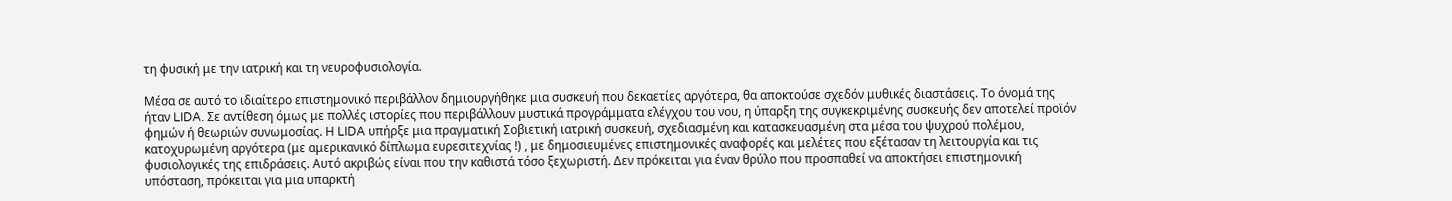τη φυσική με την ιατρική και τη νευροφυσιολογία.

Μέσα σε αυτό το ιδιαίτερο επιστημονικό περιβάλλον δημιουργήθηκε μια συσκευή που δεκαετίες αργότερα, θα αποκτούσε σχεδόν μυθικές διαστάσεις. Το όνομά της ήταν LIDA. Σε αντίθεση όμως με πολλές ιστορίες που περιβάλλουν μυστικά προγράμματα ελέγχου του νου, η ύπαρξη της συγκεκριμένης συσκευής δεν αποτελεί προϊόν φημών ή θεωριών συνωμοσίας. Η LIDA υπήρξε μια πραγματική Σοβιετική ιατρική συσκευή, σχεδιασμένη και κατασκευασμένη στα μέσα του ψυχρού πολέμου, κατοχυρωμένη αργότερα (με αμερικανικό δίπλωμα ευρεσιτεχνίας !) , με δημοσιευμένες επιστημονικές αναφορές και μελέτες που εξέτασαν τη λειτουργία και τις φυσιολογικές της επιδράσεις. Αυτό ακριβώς είναι που την καθιστά τόσο ξεχωριστή. Δεν πρόκειται για έναν θρύλο που προσπαθεί να αποκτήσει επιστημονική υπόσταση, πρόκειται για μια υπαρκτή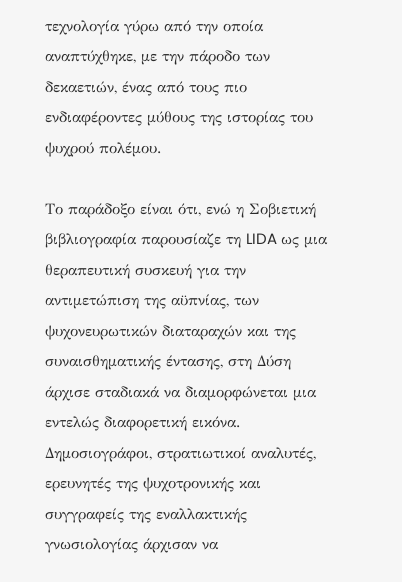τεχνολογία γύρω από την οποία αναπτύχθηκε, με την πάροδο των δεκαετιών, ένας από τους πιο ενδιαφέροντες μύθους της ιστορίας του ψυχρού πολέμου.

Το παράδοξο είναι ότι, ενώ η Σοβιετική βιβλιογραφία παρουσίαζε τη LIDA ως μια θεραπευτική συσκευή για την αντιμετώπιση της αϋπνίας, των ψυχονευρωτικών διαταραχών και της συναισθηματικής έντασης, στη Δύση άρχισε σταδιακά να διαμορφώνεται μια εντελώς διαφορετική εικόνα. Δημοσιογράφοι, στρατιωτικοί αναλυτές, ερευνητές της ψυχοτρονικής και συγγραφείς της εναλλακτικής γνωσιολογίας άρχισαν να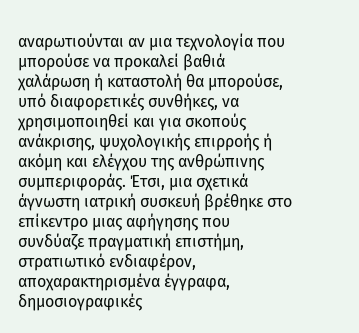αναρωτιούνται αν μια τεχνολογία που μπορούσε να προκαλεί βαθιά χαλάρωση ή καταστολή θα μπορούσε, υπό διαφορετικές συνθήκες, να χρησιμοποιηθεί και για σκοπούς ανάκρισης, ψυχολογικής επιρροής ή ακόμη και ελέγχου της ανθρώπινης συμπεριφοράς. Έτσι, μια σχετικά άγνωστη ιατρική συσκευή βρέθηκε στο επίκεντρο μιας αφήγησης που συνδύαζε πραγματική επιστήμη, στρατιωτικό ενδιαφέρον, αποχαρακτηρισμένα έγγραφα, δημοσιογραφικές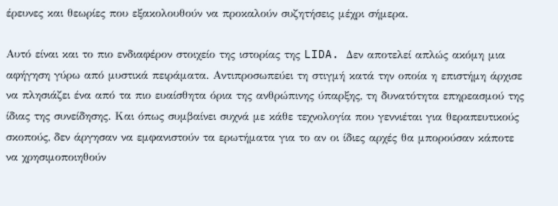έρευνες και θεωρίες που εξακολουθούν να προκαλούν συζητήσεις μέχρι σήμερα.

Αυτό είναι και το πιο ενδιαφέρον στοιχείο της ιστορίας της LIDA. Δεν αποτελεί απλώς ακόμη μια αφήγηση γύρω από μυστικά πειράματα. Αντιπροσωπεύει τη στιγμή κατά την οποία η επιστήμη άρχισε να πλησιάζει ένα από τα πιο ευαίσθητα όρια της ανθρώπινης ύπαρξης, τη δυνατότητα επηρεασμού της ίδιας της συνείδησης. Και όπως συμβαίνει συχνά με κάθε τεχνολογία που γεννιέται για θεραπευτικούς σκοπούς, δεν άργησαν να εμφανιστούν τα ερωτήματα για το αν οι ίδιες αρχές θα μπορούσαν κάποτε να χρησιμοποιηθούν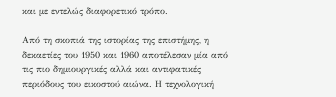και με εντελώς διαφορετικό τρόπο.

Από τη σκοπιά της ιστορίας της επιστήμης, η δεκαετίες του 1950 και 1960 αποτέλεσαν μία από τις πιο δημιουργικές αλλά και αντιφατικές περιόδους του εικοστού αιώνα. Η τεχνολογική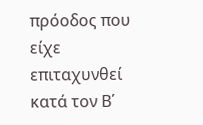πρόοδος που είχε επιταχυνθεί κατά τον Β΄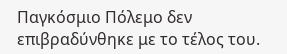Παγκόσμιο Πόλεμο δεν επιβραδύνθηκε με το τέλος του.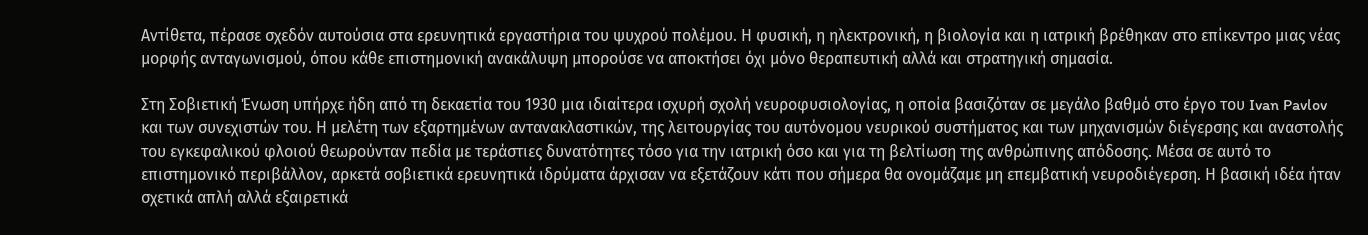Αντίθετα, πέρασε σχεδόν αυτούσια στα ερευνητικά εργαστήρια του ψυχρού πολέμου. Η φυσική, η ηλεκτρονική, η βιολογία και η ιατρική βρέθηκαν στο επίκεντρο μιας νέας μορφής ανταγωνισμού, όπου κάθε επιστημονική ανακάλυψη μπορούσε να αποκτήσει όχι μόνο θεραπευτική αλλά και στρατηγική σημασία.

Στη Σοβιετική Ένωση υπήρχε ήδη από τη δεκαετία του 1930 μια ιδιαίτερα ισχυρή σχολή νευροφυσιολογίας, η οποία βασιζόταν σε μεγάλο βαθμό στο έργο του Ivan Pavlov και των συνεχιστών του. Η μελέτη των εξαρτημένων αντανακλαστικών, της λειτουργίας του αυτόνομου νευρικού συστήματος και των μηχανισμών διέγερσης και αναστολής του εγκεφαλικού φλοιού θεωρούνταν πεδία με τεράστιες δυνατότητες τόσο για την ιατρική όσο και για τη βελτίωση της ανθρώπινης απόδοσης. Μέσα σε αυτό το επιστημονικό περιβάλλον, αρκετά σοβιετικά ερευνητικά ιδρύματα άρχισαν να εξετάζουν κάτι που σήμερα θα ονομάζαμε μη επεμβατική νευροδιέγερση. Η βασική ιδέα ήταν σχετικά απλή αλλά εξαιρετικά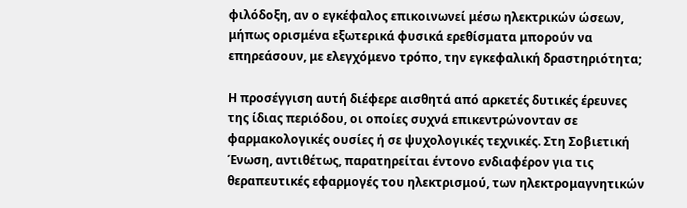φιλόδοξη, αν ο εγκέφαλος επικοινωνεί μέσω ηλεκτρικών ώσεων, μήπως ορισμένα εξωτερικά φυσικά ερεθίσματα μπορούν να επηρεάσουν, με ελεγχόμενο τρόπο, την εγκεφαλική δραστηριότητα;

Η προσέγγιση αυτή διέφερε αισθητά από αρκετές δυτικές έρευνες της ίδιας περιόδου, οι οποίες συχνά επικεντρώνονταν σε φαρμακολογικές ουσίες ή σε ψυχολογικές τεχνικές. Στη Σοβιετική Ένωση, αντιθέτως, παρατηρείται έντονο ενδιαφέρον για τις θεραπευτικές εφαρμογές του ηλεκτρισμού, των ηλεκτρομαγνητικών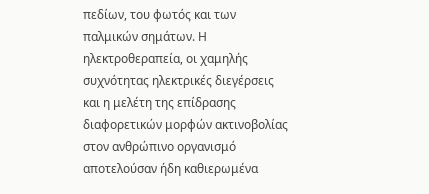πεδίων, του φωτός και των παλμικών σημάτων. Η ηλεκτροθεραπεία, οι χαμηλής συχνότητας ηλεκτρικές διεγέρσεις και η μελέτη της επίδρασης διαφορετικών μορφών ακτινοβολίας στον ανθρώπινο οργανισμό αποτελούσαν ήδη καθιερωμένα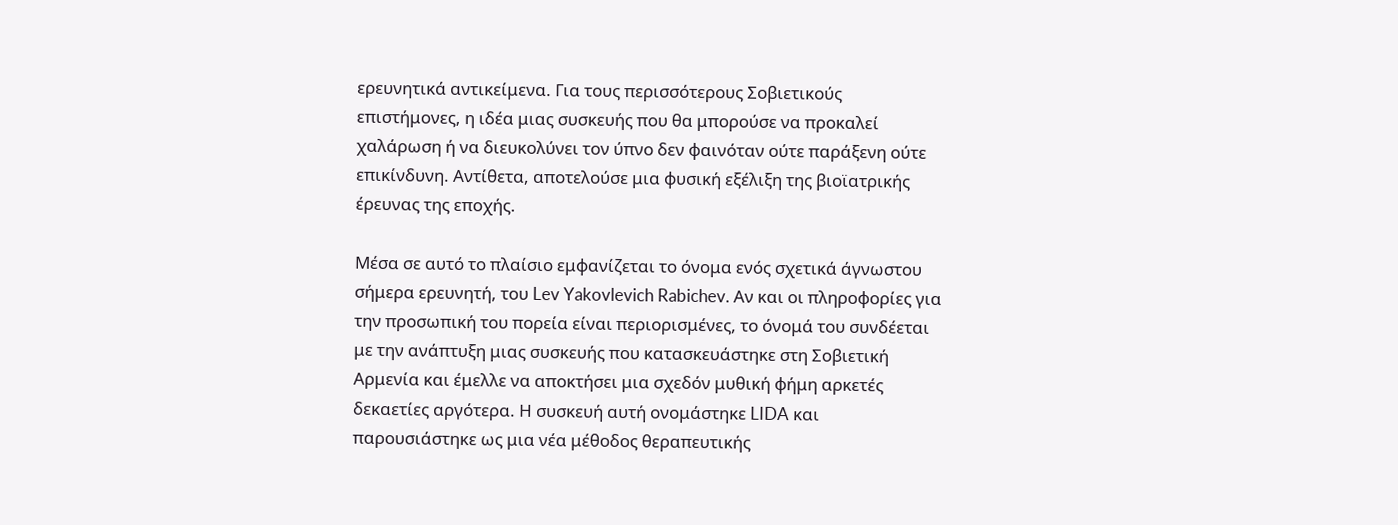ερευνητικά αντικείμενα. Για τους περισσότερους Σοβιετικούς επιστήμονες, η ιδέα μιας συσκευής που θα μπορούσε να προκαλεί χαλάρωση ή να διευκολύνει τον ύπνο δεν φαινόταν ούτε παράξενη ούτε επικίνδυνη. Αντίθετα, αποτελούσε μια φυσική εξέλιξη της βιοϊατρικής έρευνας της εποχής.

Μέσα σε αυτό το πλαίσιο εμφανίζεται το όνομα ενός σχετικά άγνωστου σήμερα ερευνητή, του Lev Yakovlevich Rabichev. Αν και οι πληροφορίες για την προσωπική του πορεία είναι περιορισμένες, το όνομά του συνδέεται με την ανάπτυξη μιας συσκευής που κατασκευάστηκε στη Σοβιετική Αρμενία και έμελλε να αποκτήσει μια σχεδόν μυθική φήμη αρκετές δεκαετίες αργότερα. Η συσκευή αυτή ονομάστηκε LIDA και παρουσιάστηκε ως μια νέα μέθοδος θεραπευτικής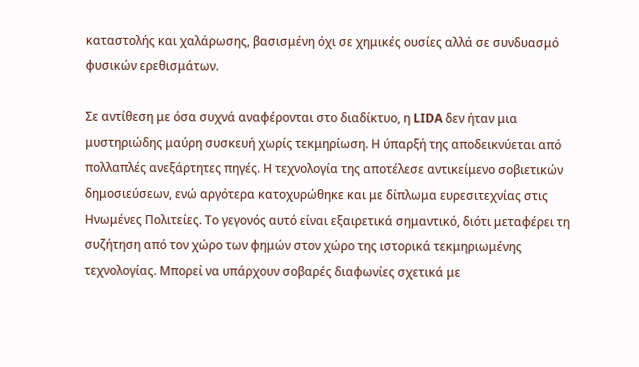καταστολής και χαλάρωσης, βασισμένη όχι σε χημικές ουσίες αλλά σε συνδυασμό φυσικών ερεθισμάτων.

Σε αντίθεση με όσα συχνά αναφέρονται στο διαδίκτυο, η LIDA δεν ήταν μια μυστηριώδης μαύρη συσκευή χωρίς τεκμηρίωση. Η ύπαρξή της αποδεικνύεται από πολλαπλές ανεξάρτητες πηγές. Η τεχνολογία της αποτέλεσε αντικείμενο σοβιετικών δημοσιεύσεων, ενώ αργότερα κατοχυρώθηκε και με δίπλωμα ευρεσιτεχνίας στις Ηνωμένες Πολιτείες. Το γεγονός αυτό είναι εξαιρετικά σημαντικό, διότι μεταφέρει τη συζήτηση από τον χώρο των φημών στον χώρο της ιστορικά τεκμηριωμένης τεχνολογίας. Μπορεί να υπάρχουν σοβαρές διαφωνίες σχετικά με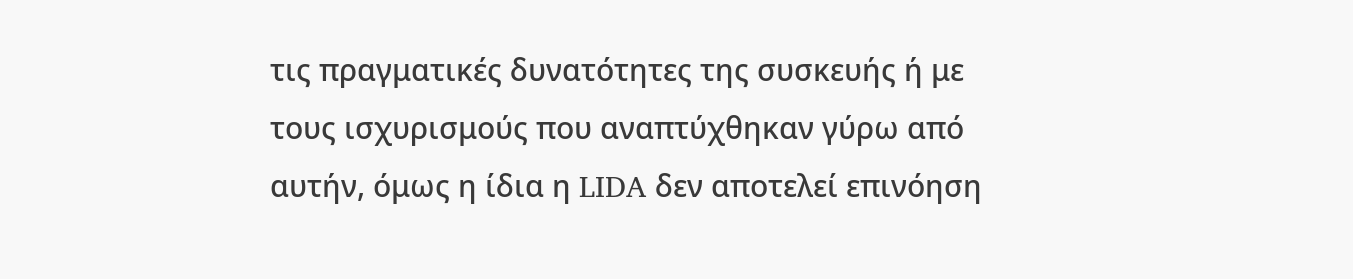τις πραγματικές δυνατότητες της συσκευής ή με τους ισχυρισμούς που αναπτύχθηκαν γύρω από αυτήν, όμως η ίδια η LIDA δεν αποτελεί επινόηση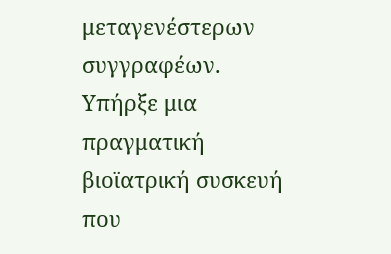μεταγενέστερων συγγραφέων. Υπήρξε μια πραγματική βιοϊατρική συσκευή που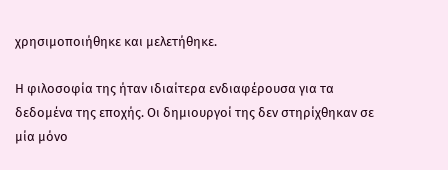χρησιμοποιήθηκε και μελετήθηκε.

Η φιλοσοφία της ήταν ιδιαίτερα ενδιαφέρουσα για τα δεδομένα της εποχής. Οι δημιουργοί της δεν στηρίχθηκαν σε μία μόνο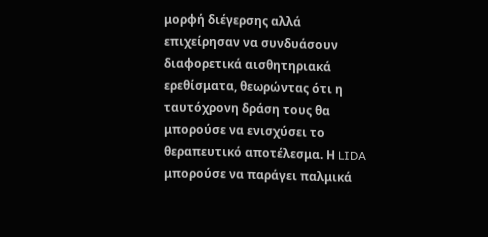μορφή διέγερσης αλλά επιχείρησαν να συνδυάσουν διαφορετικά αισθητηριακά ερεθίσματα, θεωρώντας ότι η ταυτόχρονη δράση τους θα μπορούσε να ενισχύσει το θεραπευτικό αποτέλεσμα. Η LIDA μπορούσε να παράγει παλμικά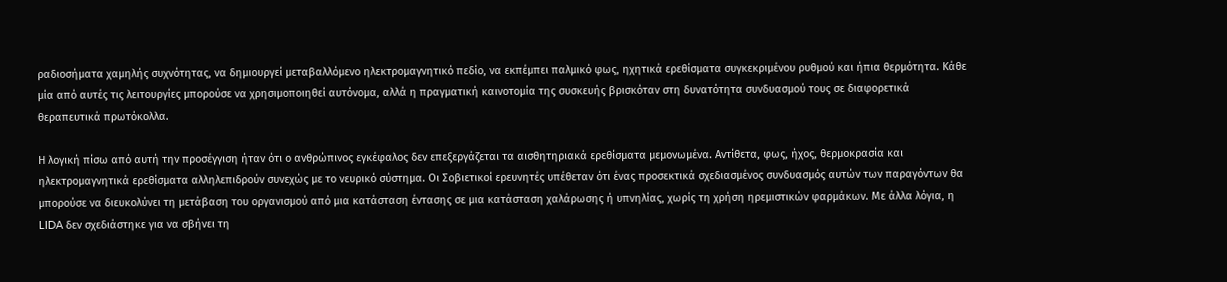ραδιοσήματα χαμηλής συχνότητας, να δημιουργεί μεταβαλλόμενο ηλεκτρομαγνητικό πεδίο, να εκπέμπει παλμικό φως, ηχητικά ερεθίσματα συγκεκριμένου ρυθμού και ήπια θερμότητα. Κάθε μία από αυτές τις λειτουργίες μπορούσε να χρησιμοποιηθεί αυτόνομα, αλλά η πραγματική καινοτομία της συσκευής βρισκόταν στη δυνατότητα συνδυασμού τους σε διαφορετικά θεραπευτικά πρωτόκολλα.

Η λογική πίσω από αυτή την προσέγγιση ήταν ότι ο ανθρώπινος εγκέφαλος δεν επεξεργάζεται τα αισθητηριακά ερεθίσματα μεμονωμένα. Αντίθετα, φως, ήχος, θερμοκρασία και ηλεκτρομαγνητικά ερεθίσματα αλληλεπιδρούν συνεχώς με το νευρικό σύστημα. Οι Σοβιετικοί ερευνητές υπέθεταν ότι ένας προσεκτικά σχεδιασμένος συνδυασμός αυτών των παραγόντων θα μπορούσε να διευκολύνει τη μετάβαση του οργανισμού από μια κατάσταση έντασης σε μια κατάσταση χαλάρωσης ή υπνηλίας, χωρίς τη χρήση ηρεμιστικών φαρμάκων. Με άλλα λόγια, η LIDA δεν σχεδιάστηκε για να σβήνει τη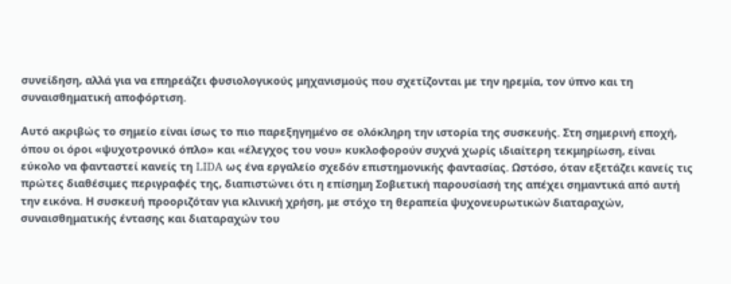συνείδηση, αλλά για να επηρεάζει φυσιολογικούς μηχανισμούς που σχετίζονται με την ηρεμία, τον ύπνο και τη συναισθηματική αποφόρτιση.

Αυτό ακριβώς το σημείο είναι ίσως το πιο παρεξηγημένο σε ολόκληρη την ιστορία της συσκευής. Στη σημερινή εποχή, όπου οι όροι «ψυχοτρονικό όπλο» και «έλεγχος του νου» κυκλοφορούν συχνά χωρίς ιδιαίτερη τεκμηρίωση, είναι εύκολο να φανταστεί κανείς τη LIDA ως ένα εργαλείο σχεδόν επιστημονικής φαντασίας. Ωστόσο, όταν εξετάζει κανείς τις πρώτες διαθέσιμες περιγραφές της, διαπιστώνει ότι η επίσημη Σοβιετική παρουσίασή της απέχει σημαντικά από αυτή την εικόνα. Η συσκευή προοριζόταν για κλινική χρήση, με στόχο τη θεραπεία ψυχονευρωτικών διαταραχών, συναισθηματικής έντασης και διαταραχών του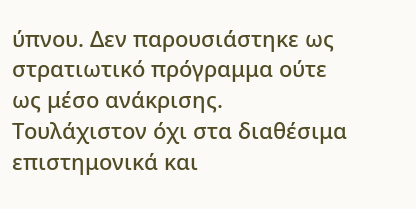ύπνου. Δεν παρουσιάστηκε ως στρατιωτικό πρόγραμμα ούτε ως μέσο ανάκρισης. Τουλάχιστον όχι στα διαθέσιμα επιστημονικά και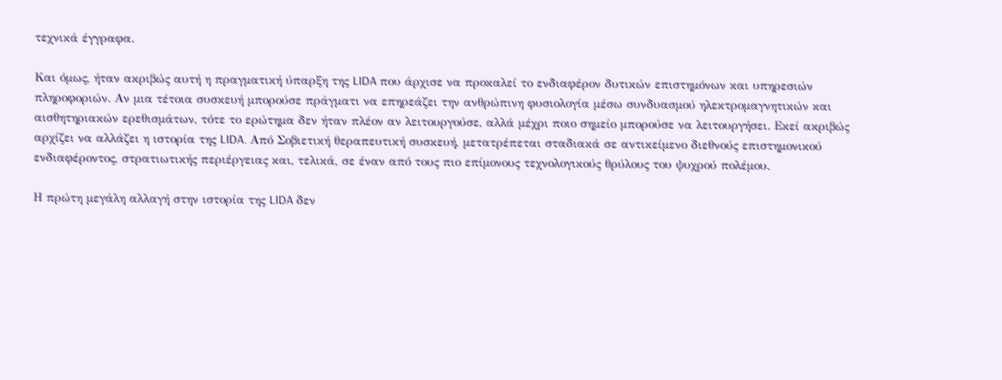τεχνικά έγγραφα.

Και όμως, ήταν ακριβώς αυτή η πραγματική ύπαρξη της LIDA που άρχισε να προκαλεί το ενδιαφέρον δυτικών επιστημόνων και υπηρεσιών πληροφοριών. Αν μια τέτοια συσκευή μπορούσε πράγματι να επηρεάζει την ανθρώπινη φυσιολογία μέσω συνδυασμού ηλεκτρομαγνητικών και αισθητηριακών ερεθισμάτων, τότε το ερώτημα δεν ήταν πλέον αν λειτουργούσε, αλλά μέχρι ποιο σημείο μπορούσε να λειτουργήσει. Εκεί ακριβώς αρχίζει να αλλάζει η ιστορία της LIDA. Από Σοβιετική θεραπευτική συσκευή, μετατρέπεται σταδιακά σε αντικείμενο διεθνούς επιστημονικού ενδιαφέροντος, στρατιωτικής περιέργειας και, τελικά, σε έναν από τους πιο επίμονους τεχνολογικούς θρύλους του ψυχρού πολέμου.

Η πρώτη μεγάλη αλλαγή στην ιστορία της LIDA δεν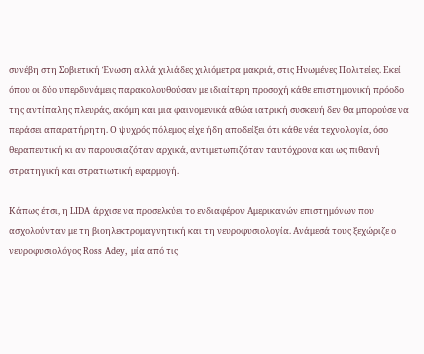συνέβη στη Σοβιετική Ένωση αλλά χιλιάδες χιλιόμετρα μακριά, στις Ηνωμένες Πολιτείες. Εκεί όπου οι δύο υπερδυνάμεις παρακολουθούσαν με ιδιαίτερη προσοχή κάθε επιστημονική πρόοδο της αντίπαλης πλευράς, ακόμη και μια φαινομενικά αθώα ιατρική συσκευή δεν θα μπορούσε να περάσει απαρατήρητη. Ο ψυχρός πόλεμος είχε ήδη αποδείξει ότι κάθε νέα τεχνολογία, όσο θεραπευτική κι αν παρουσιαζόταν αρχικά, αντιμετωπιζόταν ταυτόχρονα και ως πιθανή στρατηγική και στρατιωτική εφαρμογή.

Κάπως έτσι, η LIDA άρχισε να προσελκύει το ενδιαφέρον Αμερικανών επιστημόνων που ασχολούνταν με τη βιοηλεκτρομαγνητική και τη νευροφυσιολογία. Ανάμεσά τους ξεχώριζε ο νευροφυσιολόγος Ross Adey, μία από τις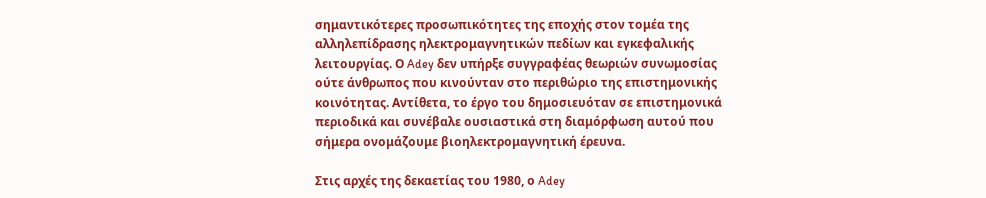σημαντικότερες προσωπικότητες της εποχής στον τομέα της αλληλεπίδρασης ηλεκτρομαγνητικών πεδίων και εγκεφαλικής λειτουργίας. Ο Adey δεν υπήρξε συγγραφέας θεωριών συνωμοσίας ούτε άνθρωπος που κινούνταν στο περιθώριο της επιστημονικής κοινότητας. Αντίθετα, το έργο του δημοσιευόταν σε επιστημονικά περιοδικά και συνέβαλε ουσιαστικά στη διαμόρφωση αυτού που σήμερα ονομάζουμε βιοηλεκτρομαγνητική έρευνα.

Στις αρχές της δεκαετίας του 1980, ο Adey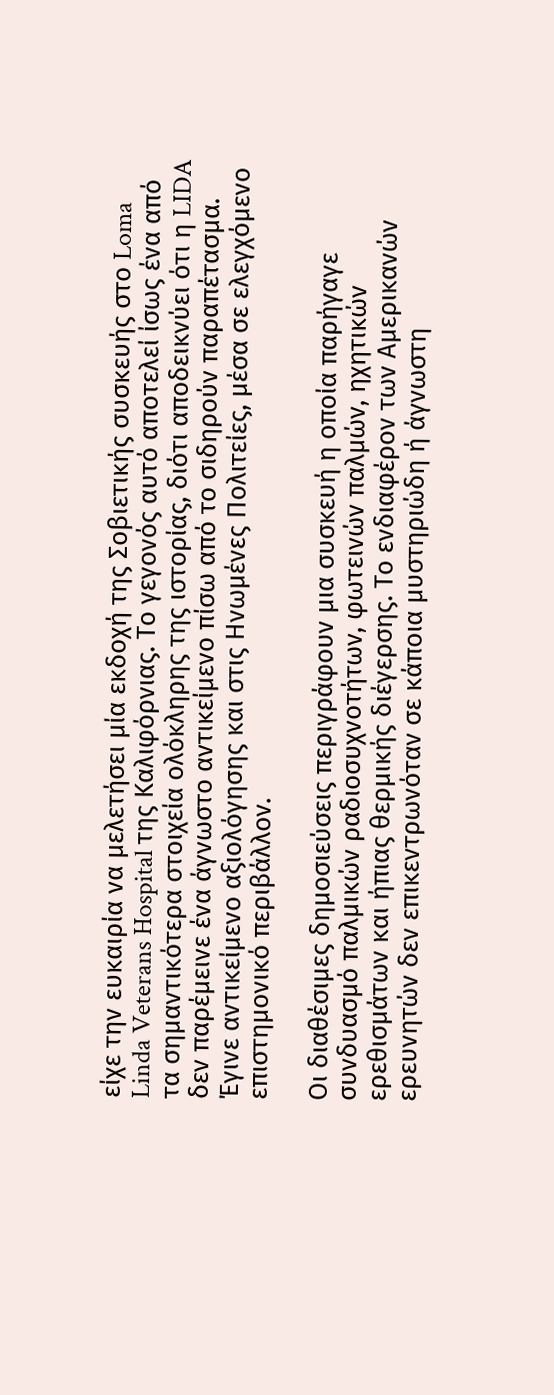είχε την ευκαιρία να μελετήσει μία εκδοχή της Σοβιετικής συσκευής στο Loma Linda Veterans Hospital της Καλιφόρνιας. Το γεγονός αυτό αποτελεί ίσως ένα από τα σημαντικότερα στοιχεία ολόκληρης της ιστορίας, διότι αποδεικνύει ότι η LIDA δεν παρέμεινε ένα άγνωστο αντικείμενο πίσω από το σιδηρούν παραπέτασμα. Έγινε αντικείμενο αξιολόγησης και στις Ηνωμένες Πολιτείες, μέσα σε ελεγχόμενο επιστημονικό περιβάλλον.

Οι διαθέσιμες δημοσιεύσεις περιγράφουν μια συσκευή η οποία παρήγαγε συνδυασμό παλμικών ραδιοσυχνοτήτων, φωτεινών παλμών, ηχητικών ερεθισμάτων και ήπιας θερμικής διέγερσης. Το ενδιαφέρον των Αμερικανών ερευνητών δεν επικεντρωνόταν σε κάποια μυστηριώδη ή άγνωστη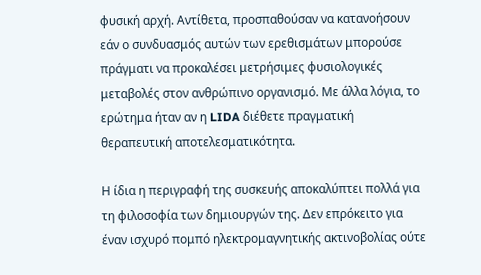φυσική αρχή. Αντίθετα, προσπαθούσαν να κατανοήσουν εάν ο συνδυασμός αυτών των ερεθισμάτων μπορούσε πράγματι να προκαλέσει μετρήσιμες φυσιολογικές μεταβολές στον ανθρώπινο οργανισμό. Με άλλα λόγια, το ερώτημα ήταν αν η LIDA διέθετε πραγματική θεραπευτική αποτελεσματικότητα.

Η ίδια η περιγραφή της συσκευής αποκαλύπτει πολλά για τη φιλοσοφία των δημιουργών της. Δεν επρόκειτο για έναν ισχυρό πομπό ηλεκτρομαγνητικής ακτινοβολίας ούτε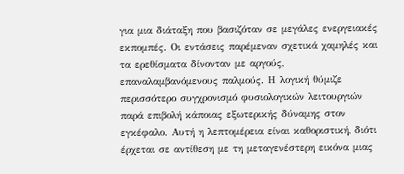για μια διάταξη που βασιζόταν σε μεγάλες ενεργειακές εκπομπές. Οι εντάσεις παρέμεναν σχετικά χαμηλές και τα ερεθίσματα δίνονταν με αργούς, επαναλαμβανόμενους παλμούς. Η λογική θύμιζε περισσότερο συγχρονισμό φυσιολογικών λειτουργιών παρά επιβολή κάποιας εξωτερικής δύναμης στον εγκέφαλο. Αυτή η λεπτομέρεια είναι καθοριστική, διότι έρχεται σε αντίθεση με τη μεταγενέστερη εικόνα μιας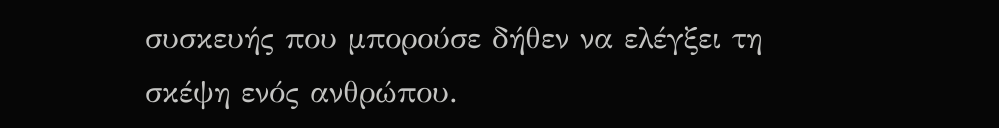συσκευής που μπορούσε δήθεν να ελέγξει τη σκέψη ενός ανθρώπου.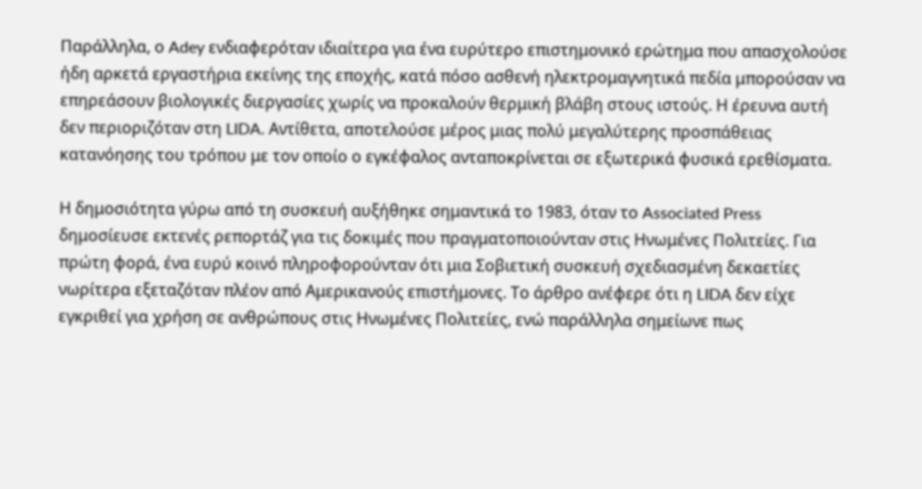Παράλληλα, ο Adey ενδιαφερόταν ιδιαίτερα για ένα ευρύτερο επιστημονικό ερώτημα που απασχολούσε ήδη αρκετά εργαστήρια εκείνης της εποχής, κατά πόσο ασθενή ηλεκτρομαγνητικά πεδία μπορούσαν να επηρεάσουν βιολογικές διεργασίες χωρίς να προκαλούν θερμική βλάβη στους ιστούς. Η έρευνα αυτή δεν περιοριζόταν στη LIDA. Αντίθετα, αποτελούσε μέρος μιας πολύ μεγαλύτερης προσπάθειας κατανόησης του τρόπου με τον οποίο ο εγκέφαλος ανταποκρίνεται σε εξωτερικά φυσικά ερεθίσματα.

Η δημοσιότητα γύρω από τη συσκευή αυξήθηκε σημαντικά το 1983, όταν το Associated Press δημοσίευσε εκτενές ρεπορτάζ για τις δοκιμές που πραγματοποιούνταν στις Ηνωμένες Πολιτείες. Για πρώτη φορά, ένα ευρύ κοινό πληροφορούνταν ότι μια Σοβιετική συσκευή σχεδιασμένη δεκαετίες νωρίτερα εξεταζόταν πλέον από Αμερικανούς επιστήμονες. Το άρθρο ανέφερε ότι η LIDA δεν είχε εγκριθεί για χρήση σε ανθρώπους στις Ηνωμένες Πολιτείες, ενώ παράλληλα σημείωνε πως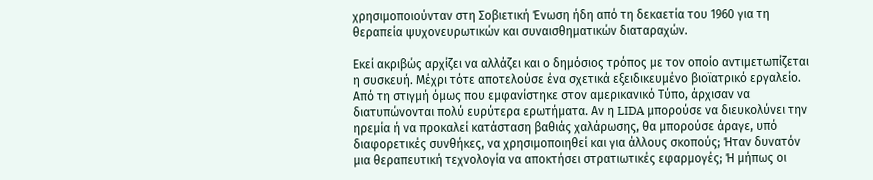χρησιμοποιούνταν στη Σοβιετική Ένωση ήδη από τη δεκαετία του 1960 για τη θεραπεία ψυχονευρωτικών και συναισθηματικών διαταραχών.

Εκεί ακριβώς αρχίζει να αλλάζει και ο δημόσιος τρόπος με τον οποίο αντιμετωπίζεται η συσκευή. Μέχρι τότε αποτελούσε ένα σχετικά εξειδικευμένο βιοϊατρικό εργαλείο. Από τη στιγμή όμως που εμφανίστηκε στον αμερικανικό Τύπο, άρχισαν να διατυπώνονται πολύ ευρύτερα ερωτήματα. Αν η LIDA μπορούσε να διευκολύνει την ηρεμία ή να προκαλεί κατάσταση βαθιάς χαλάρωσης, θα μπορούσε άραγε, υπό διαφορετικές συνθήκες, να χρησιμοποιηθεί και για άλλους σκοπούς; Ήταν δυνατόν μια θεραπευτική τεχνολογία να αποκτήσει στρατιωτικές εφαρμογές; Ή μήπως οι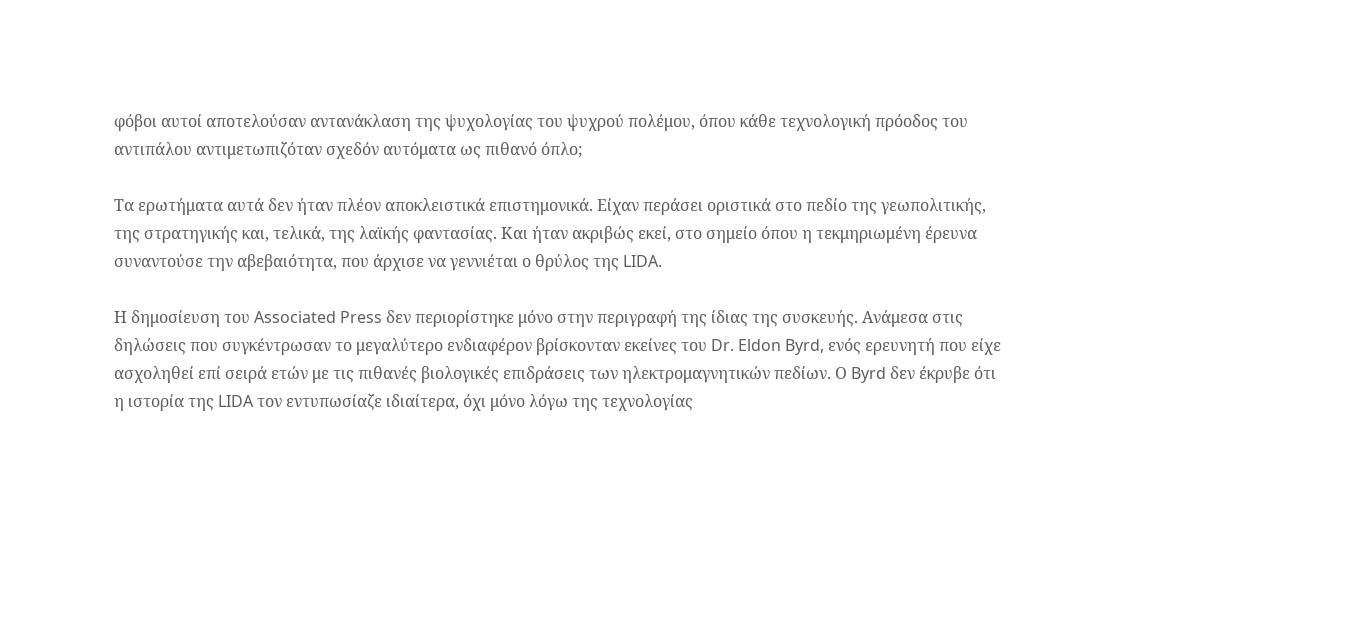φόβοι αυτοί αποτελούσαν αντανάκλαση της ψυχολογίας του ψυχρού πολέμου, όπου κάθε τεχνολογική πρόοδος του αντιπάλου αντιμετωπιζόταν σχεδόν αυτόματα ως πιθανό όπλο;

Τα ερωτήματα αυτά δεν ήταν πλέον αποκλειστικά επιστημονικά. Είχαν περάσει οριστικά στο πεδίο της γεωπολιτικής, της στρατηγικής και, τελικά, της λαϊκής φαντασίας. Και ήταν ακριβώς εκεί, στο σημείο όπου η τεκμηριωμένη έρευνα συναντούσε την αβεβαιότητα, που άρχισε να γεννιέται ο θρύλος της LIDA.

Η δημοσίευση του Associated Press δεν περιορίστηκε μόνο στην περιγραφή της ίδιας της συσκευής. Ανάμεσα στις δηλώσεις που συγκέντρωσαν το μεγαλύτερο ενδιαφέρον βρίσκονταν εκείνες του Dr. Eldon Byrd, ενός ερευνητή που είχε ασχοληθεί επί σειρά ετών με τις πιθανές βιολογικές επιδράσεις των ηλεκτρομαγνητικών πεδίων. Ο Byrd δεν έκρυβε ότι η ιστορία της LIDA τον εντυπωσίαζε ιδιαίτερα, όχι μόνο λόγω της τεχνολογίας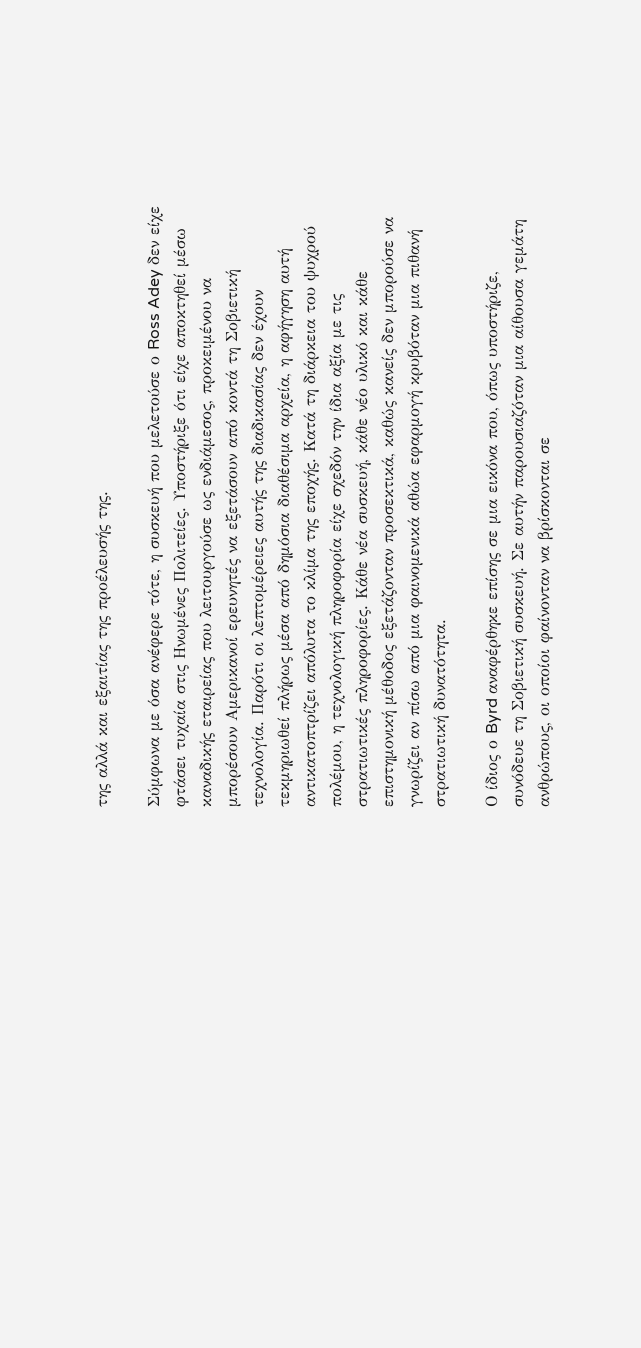της αλλά και εξαιτίας της προέλευσής της.

Σύμφωνα με όσα ανέφερε τότε, η συσκευή που μελετούσε ο Ross Adey δεν είχε φτάσει τυχαία στις Ηνωμένες Πολιτείες. Υποστήριξε ότι είχε αποκτηθεί μέσω καναδικής εταιρείας που λειτουργούσε ως ενδιάμεσος, προκειμένου να μπορέσουν Αμερικανοί ερευνητές να εξετάσουν από κοντά τη Σοβιετική τεχνολογία. Παρότι οι λεπτομέρειες αυτής της διαδικασίας δεν έχουν τεκμηριωθεί πλήρως μέσα από δημόσια διαθέσιμα αρχεία, η αφήγηση αυτή αντικατοπτρίζει απόλυτα το κλίμα της εποχής. Κατά τη διάρκεια του ψυχρού πολέμου, η τεχνολογική πληροφορία είχε σχεδόν την ίδια αξία με τις στρατιωτικές πληροφορίες. Κάθε νέα συσκευή, κάθε νέο υλικό και κάθε επιστημονική μέθοδος εξετάζονταν προσεκτικά, καθώς κανείς δεν μπορούσε να γνωρίζει αν πίσω από μια φαινομενικά αθώα εφαρμογή κρυβόταν μια πιθανή στρατιωτική δυνατότητα.

Ο ίδιος ο Byrd αναφέρθηκε επίσης σε μια εικόνα που, όπως υποστήριζε, συνόδευε τη Σοβιετική συσκευή. Σε αυτήν παρουσιαζόταν μια αίθουσα γεμάτη ανθρώπους, οι οποίοι φαίνονταν να βρίσκονται σε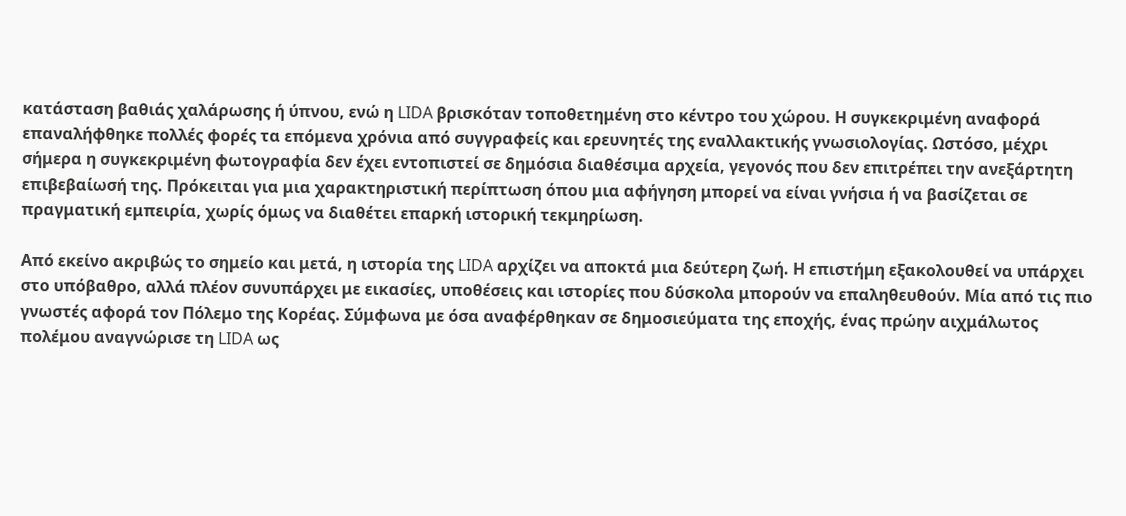κατάσταση βαθιάς χαλάρωσης ή ύπνου, ενώ η LIDA βρισκόταν τοποθετημένη στο κέντρο του χώρου. Η συγκεκριμένη αναφορά επαναλήφθηκε πολλές φορές τα επόμενα χρόνια από συγγραφείς και ερευνητές της εναλλακτικής γνωσιολογίας. Ωστόσο, μέχρι σήμερα η συγκεκριμένη φωτογραφία δεν έχει εντοπιστεί σε δημόσια διαθέσιμα αρχεία, γεγονός που δεν επιτρέπει την ανεξάρτητη επιβεβαίωσή της. Πρόκειται για μια χαρακτηριστική περίπτωση όπου μια αφήγηση μπορεί να είναι γνήσια ή να βασίζεται σε πραγματική εμπειρία, χωρίς όμως να διαθέτει επαρκή ιστορική τεκμηρίωση.

Από εκείνο ακριβώς το σημείο και μετά, η ιστορία της LIDA αρχίζει να αποκτά μια δεύτερη ζωή. Η επιστήμη εξακολουθεί να υπάρχει στο υπόβαθρο, αλλά πλέον συνυπάρχει με εικασίες, υποθέσεις και ιστορίες που δύσκολα μπορούν να επαληθευθούν. Μία από τις πιο γνωστές αφορά τον Πόλεμο της Κορέας. Σύμφωνα με όσα αναφέρθηκαν σε δημοσιεύματα της εποχής, ένας πρώην αιχμάλωτος πολέμου αναγνώρισε τη LIDA ως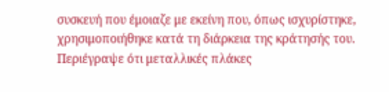συσκευή που έμοιαζε με εκείνη που, όπως ισχυρίστηκε, χρησιμοποιήθηκε κατά τη διάρκεια της κράτησής του. Περιέγραψε ότι μεταλλικές πλάκες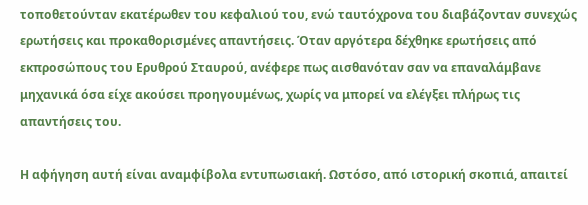τοποθετούνταν εκατέρωθεν του κεφαλιού του, ενώ ταυτόχρονα του διαβάζονταν συνεχώς ερωτήσεις και προκαθορισμένες απαντήσεις. Όταν αργότερα δέχθηκε ερωτήσεις από εκπροσώπους του Ερυθρού Σταυρού, ανέφερε πως αισθανόταν σαν να επαναλάμβανε μηχανικά όσα είχε ακούσει προηγουμένως, χωρίς να μπορεί να ελέγξει πλήρως τις απαντήσεις του.

Η αφήγηση αυτή είναι αναμφίβολα εντυπωσιακή. Ωστόσο, από ιστορική σκοπιά, απαιτεί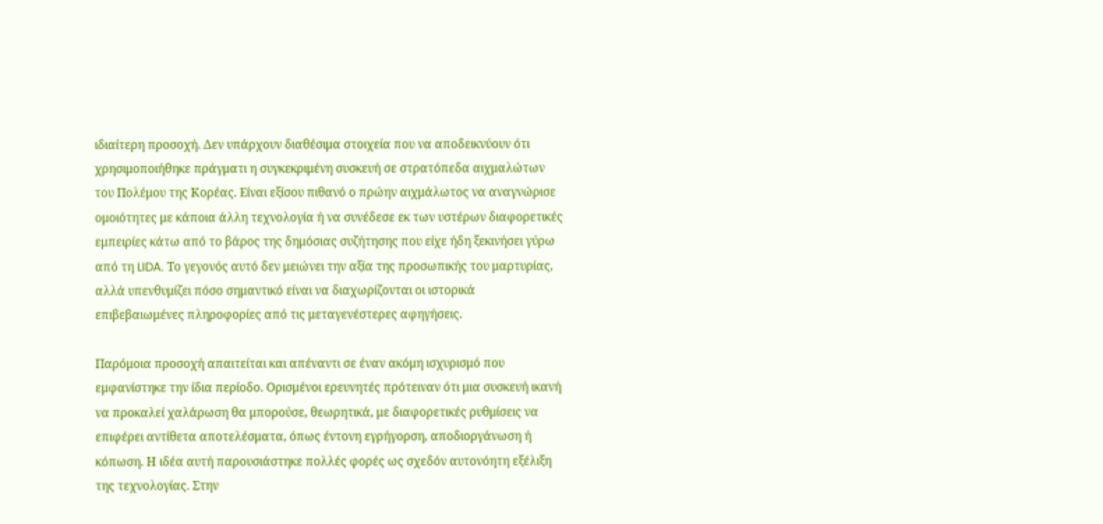ιδιαίτερη προσοχή. Δεν υπάρχουν διαθέσιμα στοιχεία που να αποδεικνύουν ότι χρησιμοποιήθηκε πράγματι η συγκεκριμένη συσκευή σε στρατόπεδα αιχμαλώτων του Πολέμου της Κορέας. Είναι εξίσου πιθανό ο πρώην αιχμάλωτος να αναγνώρισε ομοιότητες με κάποια άλλη τεχνολογία ή να συνέδεσε εκ των υστέρων διαφορετικές εμπειρίες κάτω από το βάρος της δημόσιας συζήτησης που είχε ήδη ξεκινήσει γύρω από τη LIDA. Το γεγονός αυτό δεν μειώνει την αξία της προσωπικής του μαρτυρίας, αλλά υπενθυμίζει πόσο σημαντικό είναι να διαχωρίζονται οι ιστορικά επιβεβαιωμένες πληροφορίες από τις μεταγενέστερες αφηγήσεις.

Παρόμοια προσοχή απαιτείται και απέναντι σε έναν ακόμη ισχυρισμό που εμφανίστηκε την ίδια περίοδο. Ορισμένοι ερευνητές πρότειναν ότι μια συσκευή ικανή να προκαλεί χαλάρωση θα μπορούσε, θεωρητικά, με διαφορετικές ρυθμίσεις να επιφέρει αντίθετα αποτελέσματα, όπως έντονη εγρήγορση, αποδιοργάνωση ή κόπωση. Η ιδέα αυτή παρουσιάστηκε πολλές φορές ως σχεδόν αυτονόητη εξέλιξη της τεχνολογίας. Στην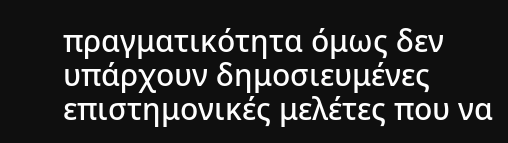πραγματικότητα όμως δεν υπάρχουν δημοσιευμένες επιστημονικές μελέτες που να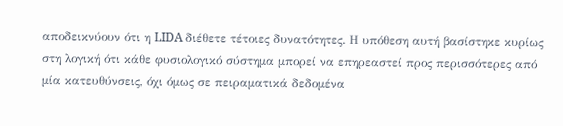αποδεικνύουν ότι η LIDA διέθετε τέτοιες δυνατότητες. Η υπόθεση αυτή βασίστηκε κυρίως στη λογική ότι κάθε φυσιολογικό σύστημα μπορεί να επηρεαστεί προς περισσότερες από μία κατευθύνσεις, όχι όμως σε πειραματικά δεδομένα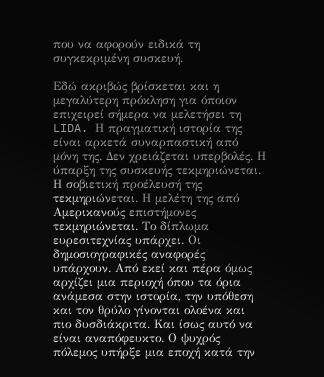που να αφορούν ειδικά τη συγκεκριμένη συσκευή.

Εδώ ακριβώς βρίσκεται και η μεγαλύτερη πρόκληση για όποιον επιχειρεί σήμερα να μελετήσει τη LIDA. Η πραγματική ιστορία της είναι αρκετά συναρπαστική από μόνη της. Δεν χρειάζεται υπερβολές. Η ύπαρξη της συσκευής τεκμηριώνεται. Η σοβιετική προέλευσή της τεκμηριώνεται. Η μελέτη της από Αμερικανούς επιστήμονες τεκμηριώνεται. Το δίπλωμα ευρεσιτεχνίας υπάρχει. Οι δημοσιογραφικές αναφορές υπάρχουν. Από εκεί και πέρα όμως αρχίζει μια περιοχή όπου τα όρια ανάμεσα στην ιστορία, την υπόθεση και τον θρύλο γίνονται ολοένα και πιο δυσδιάκριτα. Και ίσως αυτό να είναι αναπόφευκτο. Ο ψυχρός πόλεμος υπήρξε μια εποχή κατά την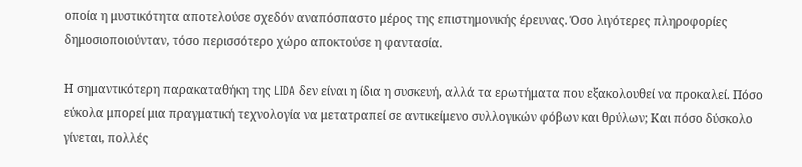οποία η μυστικότητα αποτελούσε σχεδόν αναπόσπαστο μέρος της επιστημονικής έρευνας. Όσο λιγότερες πληροφορίες δημοσιοποιούνταν, τόσο περισσότερο χώρο αποκτούσε η φαντασία.

Η σημαντικότερη παρακαταθήκη της LIDA δεν είναι η ίδια η συσκευή, αλλά τα ερωτήματα που εξακολουθεί να προκαλεί. Πόσο εύκολα μπορεί μια πραγματική τεχνολογία να μετατραπεί σε αντικείμενο συλλογικών φόβων και θρύλων; Και πόσο δύσκολο γίνεται, πολλές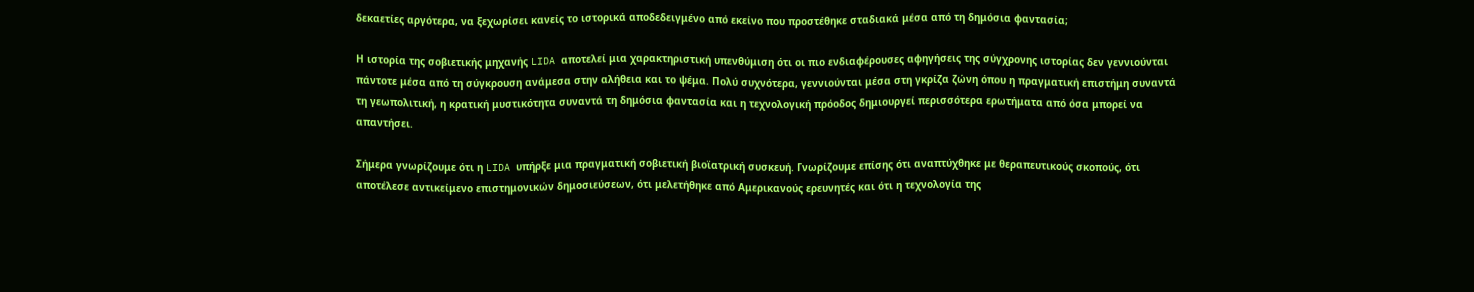δεκαετίες αργότερα, να ξεχωρίσει κανείς το ιστορικά αποδεδειγμένο από εκείνο που προστέθηκε σταδιακά μέσα από τη δημόσια φαντασία;

Η ιστορία της σοβιετικής μηχανής LIDA αποτελεί μια χαρακτηριστική υπενθύμιση ότι οι πιο ενδιαφέρουσες αφηγήσεις της σύγχρονης ιστορίας δεν γεννιούνται πάντοτε μέσα από τη σύγκρουση ανάμεσα στην αλήθεια και το ψέμα. Πολύ συχνότερα, γεννιούνται μέσα στη γκρίζα ζώνη όπου η πραγματική επιστήμη συναντά τη γεωπολιτική, η κρατική μυστικότητα συναντά τη δημόσια φαντασία και η τεχνολογική πρόοδος δημιουργεί περισσότερα ερωτήματα από όσα μπορεί να απαντήσει.

Σήμερα γνωρίζουμε ότι η LIDA υπήρξε μια πραγματική σοβιετική βιοϊατρική συσκευή. Γνωρίζουμε επίσης ότι αναπτύχθηκε με θεραπευτικούς σκοπούς, ότι αποτέλεσε αντικείμενο επιστημονικών δημοσιεύσεων, ότι μελετήθηκε από Αμερικανούς ερευνητές και ότι η τεχνολογία της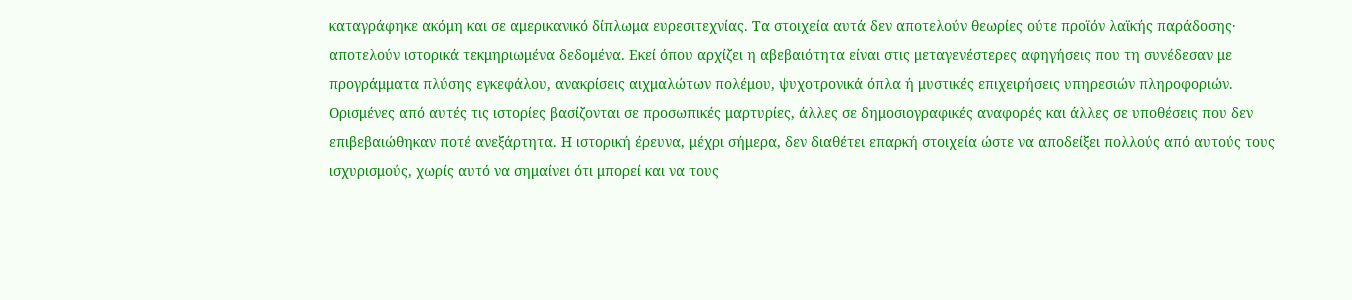καταγράφηκε ακόμη και σε αμερικανικό δίπλωμα ευρεσιτεχνίας. Τα στοιχεία αυτά δεν αποτελούν θεωρίες ούτε προϊόν λαϊκής παράδοσης· αποτελούν ιστορικά τεκμηριωμένα δεδομένα. Εκεί όπου αρχίζει η αβεβαιότητα είναι στις μεταγενέστερες αφηγήσεις που τη συνέδεσαν με προγράμματα πλύσης εγκεφάλου, ανακρίσεις αιχμαλώτων πολέμου, ψυχοτρονικά όπλα ή μυστικές επιχειρήσεις υπηρεσιών πληροφοριών. Ορισμένες από αυτές τις ιστορίες βασίζονται σε προσωπικές μαρτυρίες, άλλες σε δημοσιογραφικές αναφορές και άλλες σε υποθέσεις που δεν επιβεβαιώθηκαν ποτέ ανεξάρτητα. Η ιστορική έρευνα, μέχρι σήμερα, δεν διαθέτει επαρκή στοιχεία ώστε να αποδείξει πολλούς από αυτούς τους ισχυρισμούς, χωρίς αυτό να σημαίνει ότι μπορεί και να τους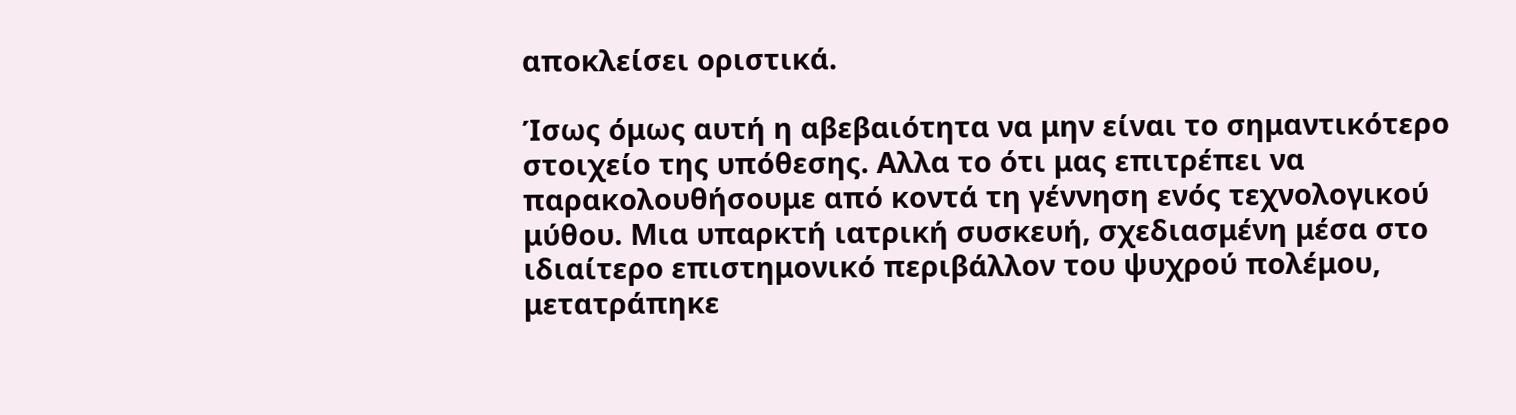αποκλείσει οριστικά.

Ίσως όμως αυτή η αβεβαιότητα να μην είναι το σημαντικότερο στοιχείο της υπόθεσης. Αλλα το ότι μας επιτρέπει να παρακολουθήσουμε από κοντά τη γέννηση ενός τεχνολογικού μύθου. Μια υπαρκτή ιατρική συσκευή, σχεδιασμένη μέσα στο ιδιαίτερο επιστημονικό περιβάλλον του ψυχρού πολέμου, μετατράπηκε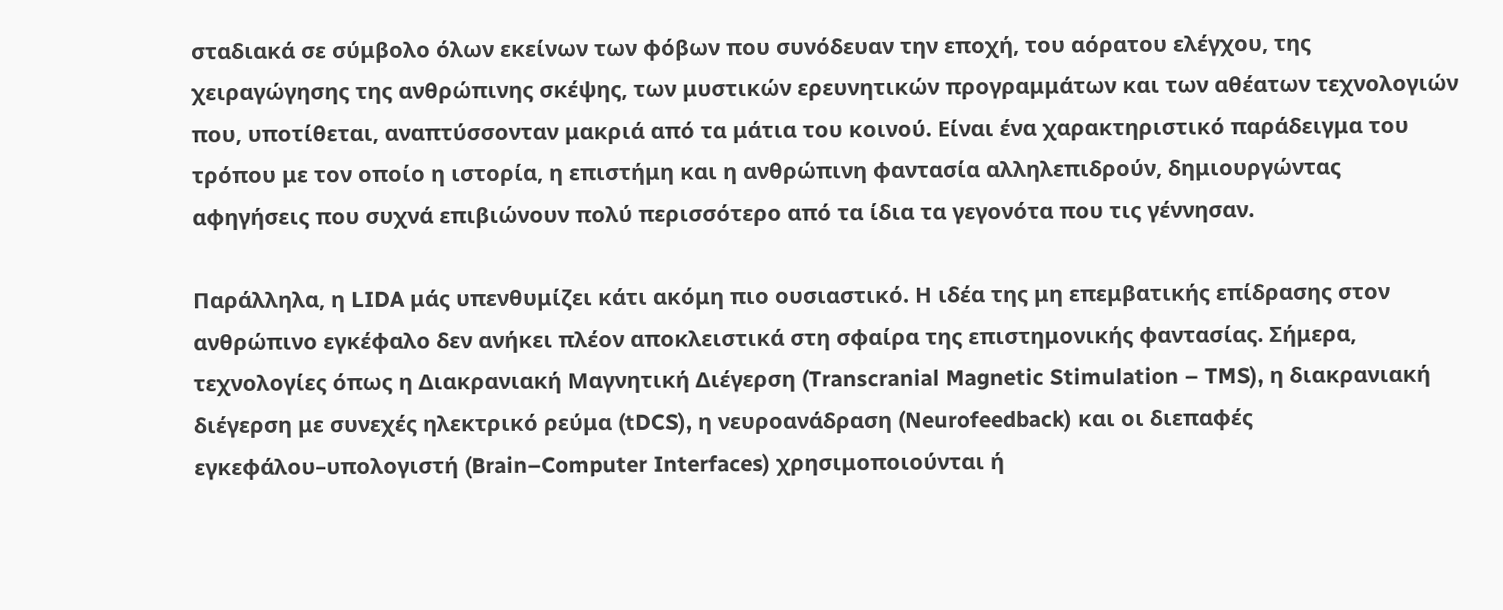σταδιακά σε σύμβολο όλων εκείνων των φόβων που συνόδευαν την εποχή, του αόρατου ελέγχου, της χειραγώγησης της ανθρώπινης σκέψης, των μυστικών ερευνητικών προγραμμάτων και των αθέατων τεχνολογιών που, υποτίθεται, αναπτύσσονταν μακριά από τα μάτια του κοινού. Είναι ένα χαρακτηριστικό παράδειγμα του τρόπου με τον οποίο η ιστορία, η επιστήμη και η ανθρώπινη φαντασία αλληλεπιδρούν, δημιουργώντας αφηγήσεις που συχνά επιβιώνουν πολύ περισσότερο από τα ίδια τα γεγονότα που τις γέννησαν.

Παράλληλα, η LIDA μάς υπενθυμίζει κάτι ακόμη πιο ουσιαστικό. Η ιδέα της μη επεμβατικής επίδρασης στον ανθρώπινο εγκέφαλο δεν ανήκει πλέον αποκλειστικά στη σφαίρα της επιστημονικής φαντασίας. Σήμερα, τεχνολογίες όπως η Διακρανιακή Μαγνητική Διέγερση (Transcranial Magnetic Stimulation – TMS), η διακρανιακή διέγερση με συνεχές ηλεκτρικό ρεύμα (tDCS), η νευροανάδραση (Neurofeedback) και οι διεπαφές εγκεφάλου–υπολογιστή (Brain–Computer Interfaces) χρησιμοποιούνται ή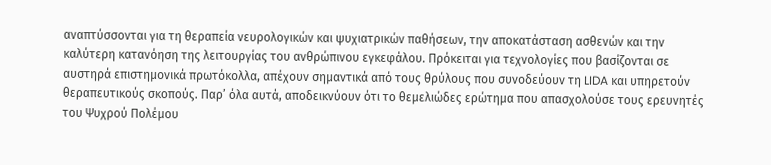αναπτύσσονται για τη θεραπεία νευρολογικών και ψυχιατρικών παθήσεων, την αποκατάσταση ασθενών και την καλύτερη κατανόηση της λειτουργίας του ανθρώπινου εγκεφάλου. Πρόκειται για τεχνολογίες που βασίζονται σε αυστηρά επιστημονικά πρωτόκολλα, απέχουν σημαντικά από τους θρύλους που συνοδεύουν τη LIDA και υπηρετούν θεραπευτικούς σκοπούς. Παρ’ όλα αυτά, αποδεικνύουν ότι το θεμελιώδες ερώτημα που απασχολούσε τους ερευνητές του Ψυχρού Πολέμου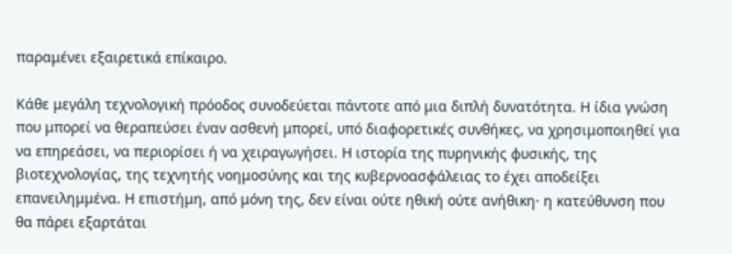παραμένει εξαιρετικά επίκαιρο.

Κάθε μεγάλη τεχνολογική πρόοδος συνοδεύεται πάντοτε από μια διπλή δυνατότητα. Η ίδια γνώση που μπορεί να θεραπεύσει έναν ασθενή μπορεί, υπό διαφορετικές συνθήκες, να χρησιμοποιηθεί για να επηρεάσει, να περιορίσει ή να χειραγωγήσει. Η ιστορία της πυρηνικής φυσικής, της βιοτεχνολογίας, της τεχνητής νοημοσύνης και της κυβερνοασφάλειας το έχει αποδείξει επανειλημμένα. Η επιστήμη, από μόνη της, δεν είναι ούτε ηθική ούτε ανήθικη· η κατεύθυνση που θα πάρει εξαρτάται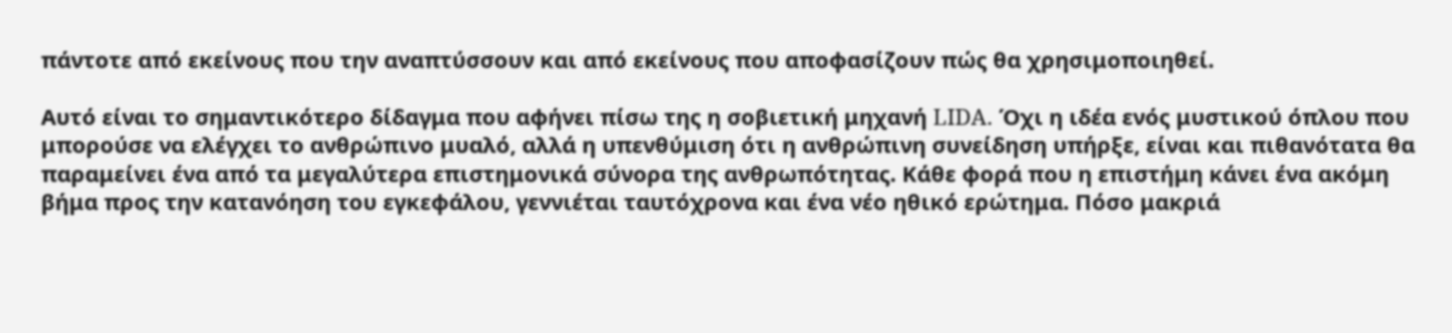πάντοτε από εκείνους που την αναπτύσσουν και από εκείνους που αποφασίζουν πώς θα χρησιμοποιηθεί.

Αυτό είναι το σημαντικότερο δίδαγμα που αφήνει πίσω της η σοβιετική μηχανή LIDA. Όχι η ιδέα ενός μυστικού όπλου που μπορούσε να ελέγχει το ανθρώπινο μυαλό, αλλά η υπενθύμιση ότι η ανθρώπινη συνείδηση υπήρξε, είναι και πιθανότατα θα παραμείνει ένα από τα μεγαλύτερα επιστημονικά σύνορα της ανθρωπότητας. Κάθε φορά που η επιστήμη κάνει ένα ακόμη βήμα προς την κατανόηση του εγκεφάλου, γεννιέται ταυτόχρονα και ένα νέο ηθικό ερώτημα. Πόσο μακριά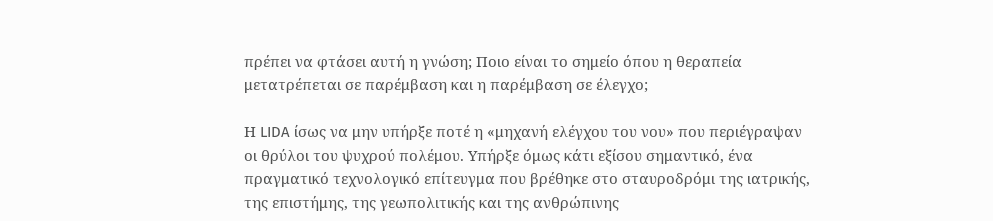πρέπει να φτάσει αυτή η γνώση; Ποιο είναι το σημείο όπου η θεραπεία μετατρέπεται σε παρέμβαση και η παρέμβαση σε έλεγχο;

Η LIDA ίσως να μην υπήρξε ποτέ η «μηχανή ελέγχου του νου» που περιέγραψαν οι θρύλοι του ψυχρού πολέμου. Υπήρξε όμως κάτι εξίσου σημαντικό, ένα πραγματικό τεχνολογικό επίτευγμα που βρέθηκε στο σταυροδρόμι της ιατρικής, της επιστήμης, της γεωπολιτικής και της ανθρώπινης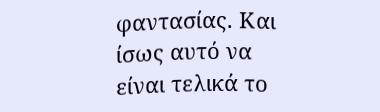φαντασίας. Και ίσως αυτό να είναι τελικά το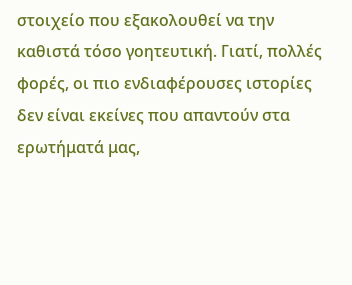στοιχείο που εξακολουθεί να την καθιστά τόσο γοητευτική. Γιατί, πολλές φορές, οι πιο ενδιαφέρουσες ιστορίες δεν είναι εκείνες που απαντούν στα ερωτήματά μας,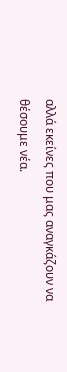αλλά εκείνες που μας αναγκάζουν να θέσουμε νέα.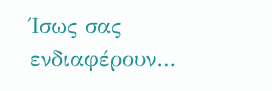Ίσως σας ενδιαφέρουν…